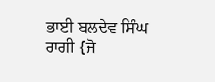ਭਾਈ ਬਲਦੇਵ ਸਿੰਘ ਰਾਗੀ {ਜੋ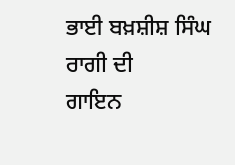ਭਾਈ ਬਖ਼ਸ਼ੀਸ਼ ਸਿੰਘ ਰਾਗੀ ਦੀ
ਗਾਇਨ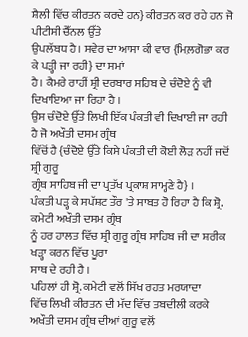ਸ਼ੈਲੀ ਵਿੱਚ ਕੀਰਤਨ ਕਰਦੇ ਹਨ} ਕੀਰਤਨ ਕਰ ਰਹੇ ਹਨ ਜੋ ਪੀਟੀਸੀ ਚੈੱਨਲ ਉੱਤੇ
ਉਪਲੱਬਧ ਹੈ। ਸਵੇਰ ਦਾ ਆਸਾ ਕੀ ਵਾਰ {ਮਿਲ਼ਗੋਭਾ ਕਰ ਕੇ ਪੜ੍ਹੀ ਜਾ ਰਹੀ} ਦਾ ਸਮਾਂ
ਹੈ। ਕੈਮਰੇ ਰਾਹੀਂ ਸ਼੍ਰੀ ਦਰਬਾਰ ਸਹਿਬ ਦੇ ਚੰਦੋਏ ਨੂੰ ਵੀ ਦਿਖਾਇਆ ਜਾ ਰਿਹਾ ਹੈ ।
ਉਸ ਚੰਦੋਏ ਉੱਤੇ ਲਿਖੀ ਇੱਕ ਪੰਕਤੀ ਵੀ ਦਿਖਾਈ ਜਾ ਰਹੀ ਹੈ ਜੋ ਅਖੌਤੀ ਦਸਮ ਗ੍ਰੰਥ
ਵਿੱਚੋਂ ਹੈ {ਚੰਦੋਏ ਉੱਤੇ ਕਿਸੇ ਪੰਕਤੀ ਦੀ ਕੋਈ ਲੋੜ ਨਹੀਂ ਜਦੋਂ ਸ਼੍ਰੀ ਗੁਰੂ
ਗ੍ਰੰਥ ਸਾਹਿਬ ਜੀ ਦਾ ਪ੍ਰਤੱਖ ਪ੍ਰਕਾਸ਼ ਸਾਮ੍ਹਣੇ ਹੈ} ।
ਪੰਕਤੀ ਪੜ੍ਹ ਕੇ ਸਪੱਸ਼ਟ ਤੌਰ 'ਤੇ ਸਾਬਤ ਹੋ ਰਿਹਾ ਹੈ ਕਿ ਸ਼੍ਰੋ. ਕਮੇਟੀ ਅਖੌਤੀ ਦਸਮ ਗ੍ਰੰਥ
ਨੂੰ ਹਰ ਹਾਲਤ ਵਿੱਚ ਸ਼੍ਰੀ ਗੁਰੂ ਗ੍ਰੰਥ ਸਾਹਿਬ ਜੀ ਦਾ ਸ਼ਰੀਕ ਖੜ੍ਹਾ ਕਰਨ ਵਿੱਚ ਪੂਰਾ
ਸਾਥ ਦੇ ਰਹੀ ਹੈ ।
ਪਹਿਲਾਂ ਹੀ ਸ਼੍ਰੋ. ਕਮੇਟੀ ਵਲੋਂ ਸਿੱਖ ਰਹਤ ਮਰਯਾਦਾ
ਵਿੱਚ ਲਿਖੀ ਕੀਰਤਨ ਦੀ ਮੱਦ ਵਿੱਚ ਤਬਦੀਲੀ ਕਰਕੇ ਅਖੌਤੀ ਦਸਮ ਗ੍ਰੰਥ ਦੀਆਂ ਗੁਰੂ ਵਲੋਂ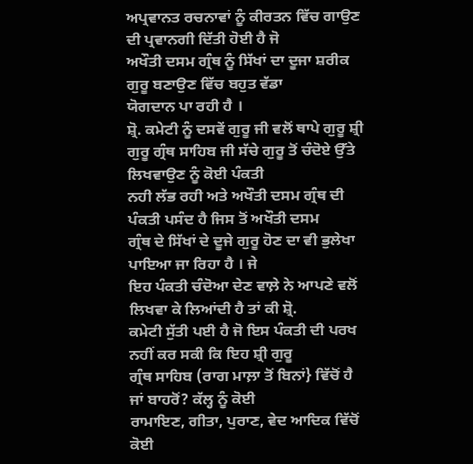ਅਪ੍ਰਵਾਨਤ ਰਚਨਾਵਾਂ ਨੂੰ ਕੀਰਤਨ ਵਿੱਚ ਗਾਉਣ ਦੀ ਪ੍ਰਵਾਨਗੀ ਦਿੱਤੀ ਹੋਈ ਹੈ ਜੋ
ਅਖੌਤੀ ਦਸਮ ਗ੍ਰੰਥ ਨੂੰ ਸਿੱਖਾਂ ਦਾ ਦੂਜਾ ਸ਼ਰੀਕ ਗੁਰੂ ਬਣਾਉਣ ਵਿੱਚ ਬਹੁਤ ਵੱਡਾ
ਯੋਗਦਾਨ ਪਾ ਰਹੀ ਹੈ ।
ਸ਼੍ਰੋ. ਕਮੇਟੀ ਨੂੰ ਦਸਵੇਂ ਗੁਰੂ ਜੀ ਵਲੋਂ ਥਾਪੇ ਗੁਰੂ ਸ਼੍ਰੀ
ਗੁਰੂ ਗ੍ਰੰਥ ਸਾਹਿਬ ਜੀ ਸੱਚੇ ਗੁਰੂ ਤੋਂ ਚੰਦੋਏ ਉੱਤੇ ਲਿਖਵਾਉਣ ਨੂੰ ਕੋਈ ਪੰਕਤੀ
ਨਹੀ ਲੱਭ ਰਹੀ ਅਤੇ ਅਖੌਤੀ ਦਸਮ ਗ੍ਰੰਥ ਦੀ ਪੰਕਤੀ ਪਸੰਦ ਹੈ ਜਿਸ ਤੋਂ ਅਖੌਤੀ ਦਸਮ
ਗ੍ਰੰਥ ਦੇ ਸਿੱਖਾਂ ਦੇ ਦੂਜੇ ਗੁਰੂ ਹੋਣ ਦਾ ਵੀ ਭੁਲੇਖਾ ਪਾਇਆ ਜਾ ਰਿਹਾ ਹੈ । ਜੇ
ਇਹ ਪੰਕਤੀ ਚੰਦੋਆ ਦੇਣ ਵਾਲ਼ੇ ਨੇ ਆਪਣੇ ਵਲੋਂ ਲਿਖਵਾ ਕੇ ਲਿਆਂਦੀ ਹੈ ਤਾਂ ਕੀ ਸ਼੍ਰੋ.
ਕਮੇਟੀ ਸੁੱਤੀ ਪਈ ਹੈ ਜੋ ਇਸ ਪੰਕਤੀ ਦੀ ਪਰਖ ਨਹੀਂ ਕਰ ਸਕੀ ਕਿ ਇਹ ਸ਼੍ਰੀ ਗੁਰੂ
ਗ੍ਰੰਥ ਸਾਹਿਬ (ਰਾਗ ਮਾਲ਼ਾ ਤੋਂ ਬਿਨਾਂ} ਵਿੱਚੋਂ ਹੈ ਜਾਂ ਬਾਹਰੋਂ? ਕੱਲ੍ਹ ਨੂੰ ਕੋਈ
ਰਾਮਾਇਣ, ਗੀਤਾ, ਪੁਰਾਣ, ਵੇਦ ਆਦਿਕ ਵਿੱਚੋਂ ਕੋਈ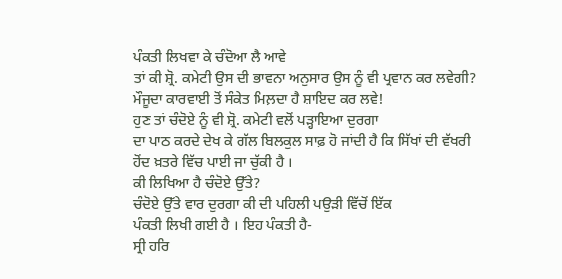ਪੰਕਤੀ ਲਿਖਵਾ ਕੇ ਚੰਦੋਆ ਲੈ ਆਵੇ
ਤਾਂ ਕੀ ਸ਼੍ਰੋ. ਕਮੇਟੀ ਉਸ ਦੀ ਭਾਵਨਾ ਅਨੁਸਾਰ ਉਸ ਨੂੰ ਵੀ ਪ੍ਰਵਾਨ ਕਰ ਲਵੇਗੀ?
ਮੌਜੂਦਾ ਕਾਰਵਾਈ ਤੋਂ ਸੰਕੇਤ ਮਿਲ਼ਦਾ ਹੈ ਸ਼ਾਇਦ ਕਰ ਲਵੇ!
ਹੁਣ ਤਾਂ ਚੰਦੋਏ ਨੂੰ ਵੀ ਸ਼੍ਰੋ. ਕਮੇਟੀ ਵਲੋਂ ਪੜ੍ਹਾਇਆ ਦੁਰਗਾ
ਦਾ ਪਾਠ ਕਰਦੇ ਦੇਖ ਕੇ ਗੱਲ ਬਿਲਕੁਲ ਸਾਫ਼ ਹੋ ਜਾਂਦੀ ਹੈ ਕਿ ਸਿੱਖਾਂ ਦੀ ਵੱਖਰੀ
ਹੋਂਦ ਖ਼ਤਰੇ ਵਿੱਚ ਪਾਈ ਜਾ ਚੁੱਕੀ ਹੈ ।
ਕੀ ਲਿਖਿਆ ਹੈ ਚੰਦੋਏ ਉੱਤੇ?
ਚੰਦੋਏ ਉੱਤੇ ਵਾਰ ਦੁਰਗਾ ਕੀ ਦੀ ਪਹਿਲੀ ਪਉੜੀ ਵਿੱਚੋਂ ਇੱਕ
ਪੰਕਤੀ ਲਿਖੀ ਗਈ ਹੈ । ਇਹ ਪੰਕਤੀ ਹੈ-
ਸ੍ਰੀ ਹਰਿ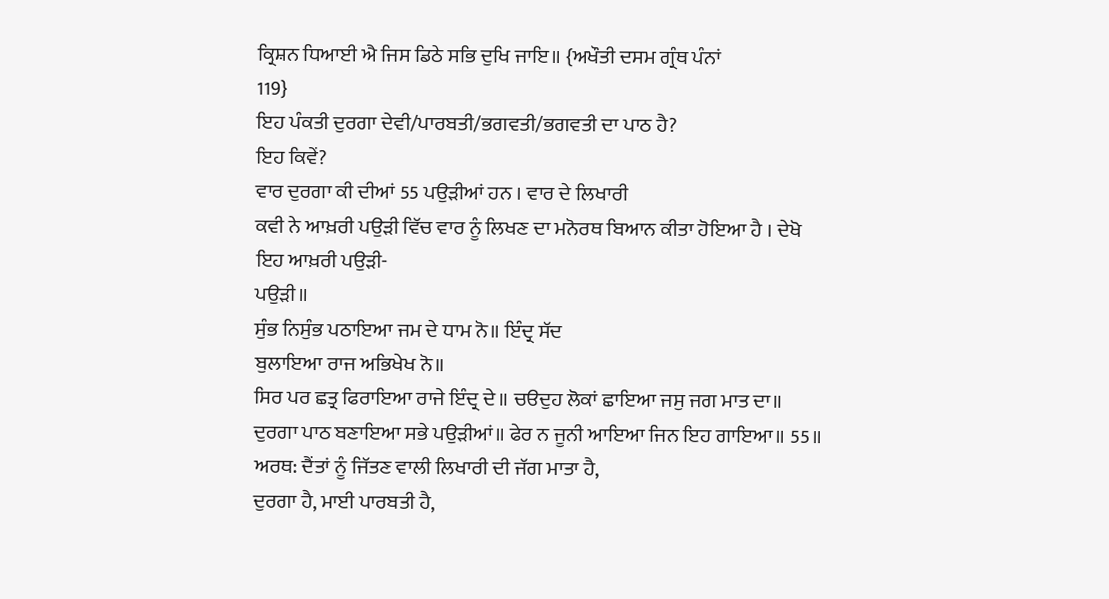ਕ੍ਰਿਸ਼ਨ ਧਿਆਈ ਐ ਜਿਸ ਡਿਠੇ ਸਭਿ ਦੁਖਿ ਜਾਇ॥ {ਅਖੌਤੀ ਦਸਮ ਗ੍ਰੰਥ ਪੰਨਾਂ
119}
ਇਹ ਪੰਕਤੀ ਦੁਰਗਾ ਦੇਵੀ/ਪਾਰਬਤੀ/ਭਗਵਤੀ/ਭਗਵਤੀ ਦਾ ਪਾਠ ਹੈ?
ਇਹ ਕਿਵੇਂ?
ਵਾਰ ਦੁਰਗਾ ਕੀ ਦੀਆਂ 55 ਪਉੜੀਆਂ ਹਨ । ਵਾਰ ਦੇ ਲਿਖਾਰੀ
ਕਵੀ ਨੇ ਆਖ਼ਰੀ ਪਉੜੀ ਵਿੱਚ ਵਾਰ ਨੂੰ ਲਿਖਣ ਦਾ ਮਨੋਰਥ ਬਿਆਨ ਕੀਤਾ ਹੋਇਆ ਹੈ । ਦੇਖੋ
ਇਹ ਆਖ਼ਰੀ ਪਉੜੀ-
ਪਉੜੀ॥
ਸੁੰਭ ਨਿਸੁੰਭ ਪਠਾਇਆ ਜਮ ਦੇ ਧਾਮ ਨੋ॥ ਇੰਦ੍ਰ ਸੱਦ
ਬੁਲਾਇਆ ਰਾਜ ਅਭਿਖੇਖ ਨੋ॥
ਸਿਰ ਪਰ ਛਤ੍ਰ ਫਿਰਾਇਆ ਰਾਜੇ ਇੰਦ੍ਰ ਦੇ॥ ਚੳਦੁਹ ਲੋਕਾਂ ਛਾਇਆ ਜਸੁ ਜਗ ਮਾਤ ਦਾ॥
ਦੁਰਗਾ ਪਾਠ ਬਣਾਇਆ ਸਭੇ ਪਉੜੀਆਂ॥ ਫੇਰ ਨ ਜੂਨੀ ਆਇਆ ਜਿਨ ਇਹ ਗਾਇਆ॥ 55॥
ਅਰਥ: ਦੈਂਤਾਂ ਨੂੰ ਜਿੱਤਣ ਵਾਲੀ ਲਿਖਾਰੀ ਦੀ ਜੱਗ ਮਾਤਾ ਹੈ,
ਦੁਰਗਾ ਹੈ, ਮਾਈ ਪਾਰਬਤੀ ਹੈ,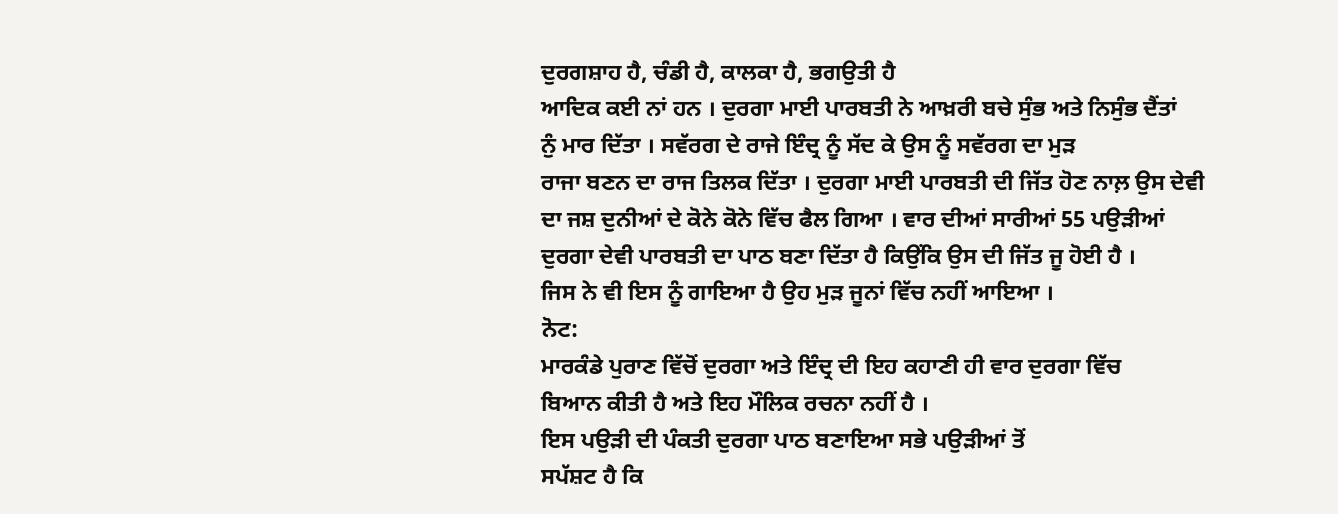ਦੁਰਗਸ਼ਾਹ ਹੈ, ਚੰਡੀ ਹੈ, ਕਾਲਕਾ ਹੈ, ਭਗਉਤੀ ਹੈ
ਆਦਿਕ ਕਈ ਨਾਂ ਹਨ । ਦੁਰਗਾ ਮਾਈ ਪਾਰਬਤੀ ਨੇ ਆਖ਼ਰੀ ਬਚੇ ਸੁੰਭ ਅਤੇ ਨਿਸੁੰਭ ਦੈਂਤਾਂ
ਨੁੰ ਮਾਰ ਦਿੱਤਾ । ਸਵੱਰਗ ਦੇ ਰਾਜੇ ਇੰਦ੍ਰ ਨੂੰ ਸੱਦ ਕੇ ਉਸ ਨੂੰ ਸਵੱਰਗ ਦਾ ਮੁੜ
ਰਾਜਾ ਬਣਨ ਦਾ ਰਾਜ ਤਿਲਕ ਦਿੱਤਾ । ਦੁਰਗਾ ਮਾਈ ਪਾਰਬਤੀ ਦੀ ਜਿੱਤ ਹੋਣ ਨਾਲ਼ ਉਸ ਦੇਵੀ
ਦਾ ਜਸ਼ ਦੁਨੀਆਂ ਦੇ ਕੋਨੇ ਕੋਨੇ ਵਿੱਚ ਫੈਲ ਗਿਆ । ਵਾਰ ਦੀਆਂ ਸਾਰੀਆਂ 55 ਪਉੜੀਆਂ
ਦੁਰਗਾ ਦੇਵੀ ਪਾਰਬਤੀ ਦਾ ਪਾਠ ਬਣਾ ਦਿੱਤਾ ਹੈ ਕਿਉਂਕਿ ਉਸ ਦੀ ਜਿੱਤ ਜੂ ਹੋਈ ਹੈ ।
ਜਿਸ ਨੇ ਵੀ ਇਸ ਨੂੰ ਗਾਇਆ ਹੈ ਉਹ ਮੁੜ ਜੂਨਾਂ ਵਿੱਚ ਨਹੀਂ ਆਇਆ ।
ਨੋਟ:
ਮਾਰਕੰਡੇ ਪੁਰਾਣ ਵਿੱਚੋਂ ਦੁਰਗਾ ਅਤੇ ਇੰਦ੍ਰ ਦੀ ਇਹ ਕਹਾਣੀ ਹੀ ਵਾਰ ਦੁਰਗਾ ਵਿੱਚ
ਬਿਆਨ ਕੀਤੀ ਹੈ ਅਤੇ ਇਹ ਮੌਲਿਕ ਰਚਨਾ ਨਹੀਂ ਹੈ ।
ਇਸ ਪਉੜੀ ਦੀ ਪੰਕਤੀ ਦੁਰਗਾ ਪਾਠ ਬਣਾਇਆ ਸਭੇ ਪਉੜੀਆਂ ਤੋਂ
ਸਪੱਸ਼ਟ ਹੈ ਕਿ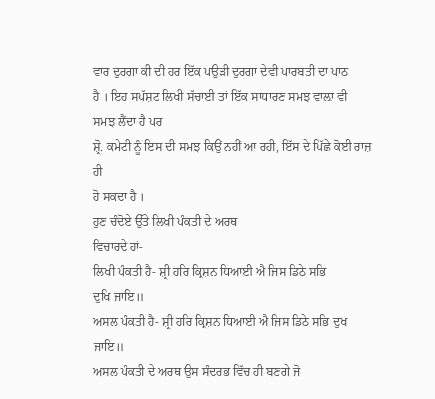ਵਾਰ ਦੁਰਗਾ ਕੀ ਦੀ ਹਰ ਇੱਕ ਪਉੜੀ ਦੁਰਗਾ ਦੇਵੀ ਪਾਰਬਤੀ ਦਾ ਪਾਠ
ਹੈ । ਇਹ ਸਪੱਸ਼ਟ ਲਿਖੀ ਸੱਚਾਈ ਤਾਂ ਇੱਕ ਸਾਧਾਰਣ ਸਮਝ ਵਾਲ਼ਾ ਵੀ ਸਮਝ ਲੈਂਦਾ ਹੈ ਪਰ
ਸ਼੍ਰੋ. ਕਮੇਟੀ ਨੂੰ ਇਸ ਦੀ ਸਮਝ ਕਿਉਂ ਨਹੀਂ ਆ ਰਹੀ, ਇੱਸ ਦੇ ਪਿੱਛੇ ਕੋਈ ਰਾਜ਼ ਹੀ
ਹੋ ਸਕਦਾ ਹੈ ।
ਹੁਣ ਚੰਦੋਏ ਉੱਤੇ ਲਿਖੀ ਪੰਕਤੀ ਦੇ ਅਰਥ
ਵਿਚਾਰਦੇ ਹਾਂ-
ਲਿਖੀ ਪੰਕਤੀ ਹੈ- ਸ਼੍ਰੀ ਹਰਿ ਕ੍ਰਿਸ਼ਨ ਧਿਆਈ ਐ ਜਿਸ ਡਿਠੇ ਸਭਿ
ਦੁਖਿ ਜਾਇ॥
ਅਸਲ ਪੰਕਤੀ ਹੈ- ਸ਼੍ਰੀ ਹਰਿ ਕ੍ਰਿਸ਼ਨ ਧਿਆਈ ਐ ਜਿਸ ਡਿਠੇ ਸਭਿ ਦੁਖ ਜਾਇ॥
ਅਸਲ ਪੰਕਤੀ ਦੇ ਅਰਥ ਉਸ ਸੰਦਰਭ ਵਿੱਚ ਹੀ ਬਣਗੇ ਜੋ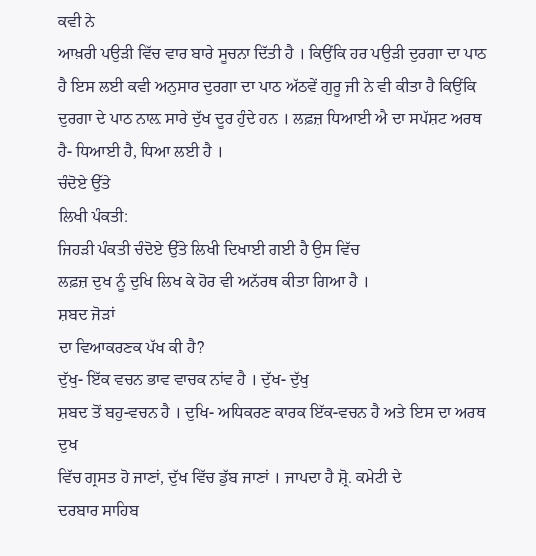ਕਵੀ ਨੇ
ਆਖ਼ਰੀ ਪਉੜੀ ਵਿੱਚ ਵਾਰ ਬਾਰੇ ਸੂਚਨਾ ਦਿੱਤੀ ਹੈ । ਕਿਉਂਕਿ ਹਰ ਪਉੜੀ ਦੁਰਗਾ ਦਾ ਪਾਠ
ਹੈ ਇਸ ਲਈ ਕਵੀ ਅਨੁਸਾਰ ਦੁਰਗਾ ਦਾ ਪਾਠ ਅੱਠਵੇਂ ਗੁਰੂ ਜੀ ਨੇ ਵੀ ਕੀਤਾ ਹੈ ਕਿਉਂਕਿ
ਦੁਰਗਾ ਦੇ ਪਾਠ ਨਾਲ਼ ਸਾਰੇ ਦੁੱਖ ਦੂਰ ਹੁੰਦੇ ਹਨ । ਲਫ਼ਜ਼ ਧਿਆਈ ਐ ਦਾ ਸਪੱਸ਼ਟ ਅਰਥ
ਹੈ- ਧਿਆਈ ਹੈ, ਧਿਆ ਲਈ ਹੈ ।
ਚੰਦੋਏ ਉੱਤੇ
ਲਿਖੀ ਪੰਕਤੀ:
ਜਿਹੜੀ ਪੰਕਤੀ ਚੰਦੋਏ ਉੱਤੇ ਲਿਖੀ ਦਿਖਾਈ ਗਈ ਹੈ ਉਸ ਵਿੱਚ
ਲਫ਼ਜ਼ ਦੁਖ ਨੂੰ ਦੁਖਿ ਲਿਖ ਕੇ ਹੋਰ ਵੀ ਅਨੱਰਥ ਕੀਤਾ ਗਿਆ ਹੈ ।
ਸ਼ਬਦ ਜੋੜਾਂ
ਦਾ ਵਿਆਕਰਣਕ ਪੱਖ ਕੀ ਹੈ?
ਦੁੱਖੁ- ਇੱਕ ਵਚਨ ਭਾਵ ਵਾਚਕ ਨਾਂਵ ਹੈ । ਦੁੱਖ- ਦੁੱਖੁ
ਸ਼ਬਦ ਤੋਂ ਬਹੁ-ਵਚਨ ਹੈ । ਦੁਖਿ- ਅਧਿਕਰਣ ਕਾਰਕ ਇੱਕ-ਵਚਨ ਹੈ ਅਤੇ ਇਸ ਦਾ ਅਰਥ ਦੁਖ
ਵਿੱਚ ਗ੍ਰਸਤ ਹੋ ਜਾਣਾਂ, ਦੁੱਖ ਵਿੱਚ ਡੁੱਬ ਜਾਣਾਂ । ਜਾਪਦਾ ਹੈ ਸ਼੍ਰੋ. ਕਮੇਟੀ ਦੇ
ਦਰਬਾਰ ਸਾਹਿਬ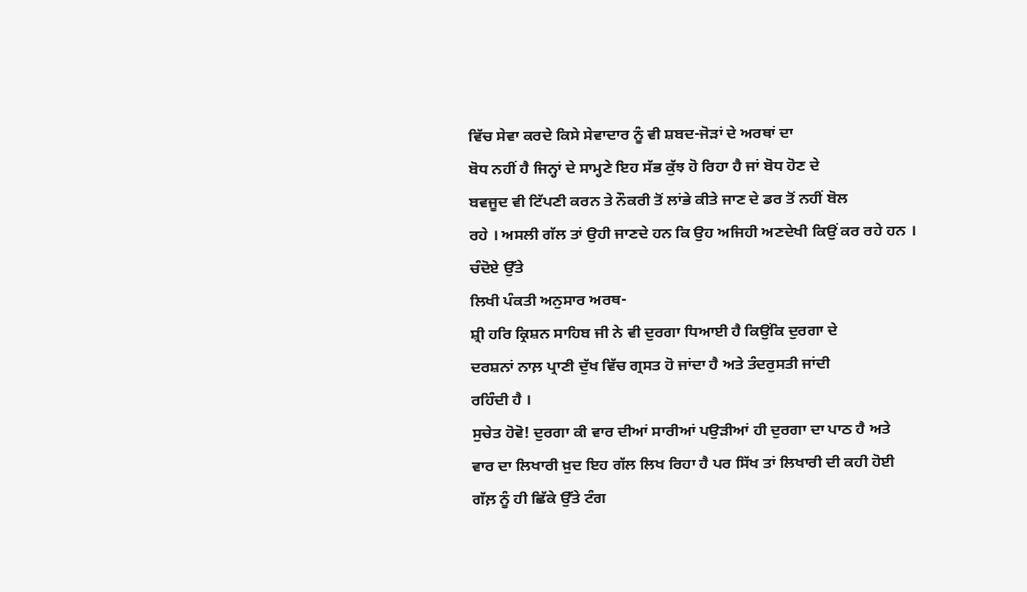ਵਿੱਚ ਸੇਵਾ ਕਰਦੇ ਕਿਸੇ ਸੇਵਾਦਾਰ ਨੂੰ ਵੀ ਸ਼ਬਦ-ਜੋੜਾਂ ਦੇ ਅਰਥਾਂ ਦਾ
ਬੋਧ ਨਹੀਂ ਹੈ ਜਿਨ੍ਹਾਂ ਦੇ ਸਾਮ੍ਹਣੇ ਇਹ ਸੱਭ ਕੁੱਝ ਹੋ ਰਿਹਾ ਹੈ ਜਾਂ ਬੋਧ ਹੋਣ ਦੇ
ਬਵਜੂਦ ਵੀ ਟਿੱਪਣੀ ਕਰਨ ਤੇ ਨੌਕਰੀ ਤੋਂ ਲਾਂਭੇ ਕੀਤੇ ਜਾਣ ਦੇ ਡਰ ਤੋਂ ਨਹੀਂ ਬੋਲ
ਰਹੇ । ਅਸਲੀ ਗੱਲ ਤਾਂ ਉਹੀ ਜਾਣਦੇ ਹਨ ਕਿ ਉਹ ਅਜਿਹੀ ਅਣਦੇਖੀ ਕਿਉਂ ਕਰ ਰਹੇ ਹਨ ।
ਚੰਦੋਏ ਉੱਤੇ
ਲਿਖੀ ਪੰਕਤੀ ਅਨੁਸਾਰ ਅਰਥ-
ਸ਼੍ਰੀ ਹਰਿ ਕ੍ਰਿਸ਼ਨ ਸਾਹਿਬ ਜੀ ਨੇ ਵੀ ਦੁਰਗਾ ਧਿਆਈ ਹੈ ਕਿਉਂਕਿ ਦੁਰਗਾ ਦੇ
ਦਰਸ਼ਨਾਂ ਨਾਲ਼ ਪ੍ਰਾਣੀ ਦੁੱਖ ਵਿੱਚ ਗ੍ਰਸਤ ਹੋ ਜਾਂਦਾ ਹੈ ਅਤੇ ਤੰਦਰੁਸਤੀ ਜਾਂਦੀ
ਰਹਿੰਦੀ ਹੈ ।
ਸੁਚੇਤ ਹੋਵੋ! ਦੁਰਗਾ ਕੀ ਵਾਰ ਦੀਆਂ ਸਾਰੀਆਂ ਪਉੜੀਆਂ ਹੀ ਦੁਰਗਾ ਦਾ ਪਾਠ ਹੈ ਅਤੇ
ਵਾਰ ਦਾ ਲਿਖਾਰੀ ਖ਼ੁਦ ਇਹ ਗੱਲ ਲਿਖ ਰਿਹਾ ਹੈ ਪਰ ਸਿੱਖ ਤਾਂ ਲਿਖਾਰੀ ਦੀ ਕਹੀ ਹੋਈ
ਗੱਲ਼ ਨੂੰ ਹੀ ਛਿੱਕੇ ਉੱਤੇ ਟੰਗ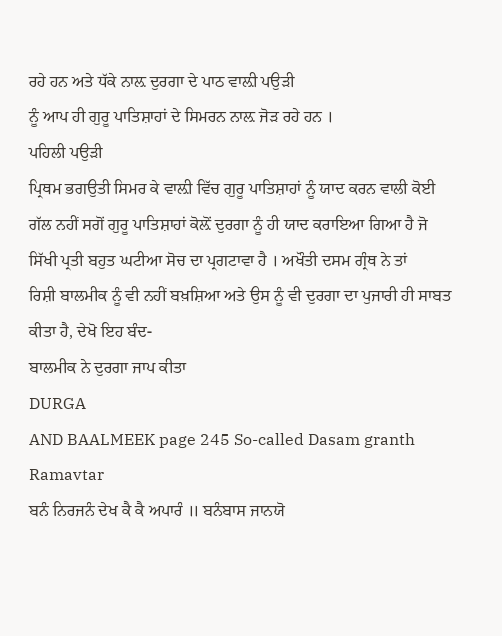ਰਹੇ ਹਨ ਅਤੇ ਧੱਕੇ ਨਾਲ਼ ਦੁਰਗਾ ਦੇ ਪਾਠ ਵਾਲ਼ੀ ਪਉੜੀ
ਨੂੰ ਆਪ ਹੀ ਗੁਰੂ ਪਾਤਿਸ਼ਾਹਾਂ ਦੇ ਸਿਮਰਨ ਨਾਲ਼ ਜੋੜ ਰਹੇ ਹਨ ।
ਪਹਿਲੀ ਪਉੜੀ
ਪ੍ਰਿਥਮ ਭਗਉਤੀ ਸਿਮਰ ਕੇ ਵਾਲ਼ੀ ਵਿੱਚ ਗੁਰੂ ਪਾਤਿਸ਼ਾਹਾਂ ਨੂੰ ਯਾਦ ਕਰਨ ਵਾਲੀ ਕੋਈ
ਗੱਲ ਨਹੀਂ ਸਗੋਂ ਗੁਰੂ ਪਾਤਿਸ਼ਾਹਾਂ ਕੋਲ਼ੋਂ ਦੁਰਗਾ ਨੂੰ ਹੀ ਯਾਦ ਕਰਾਇਆ ਗਿਆ ਹੈ ਜੋ
ਸਿੱਖੀ ਪ੍ਰਤੀ ਬਹੁਤ ਘਟੀਆ ਸੋਚ ਦਾ ਪ੍ਰਗਟਾਵਾ ਹੈ । ਅਖੌਤੀ ਦਸਮ ਗ੍ਰੰਥ ਨੇ ਤਾਂ
ਰਿਸ਼ੀ ਬਾਲਮੀਕ ਨੂੰ ਵੀ ਨਹੀਂ ਬਖ਼ਸ਼ਿਆ ਅਤੇ ਉਸ ਨੂੰ ਵੀ ਦੁਰਗਾ ਦਾ ਪੁਜਾਰੀ ਹੀ ਸਾਬਤ
ਕੀਤਾ ਹੈ, ਦੇਖੋ ਇਹ ਬੰਦ-
ਬਾਲਮੀਕ ਨੇ ਦੁਰਗਾ ਜਾਪ ਕੀਤਾ
DURGA
AND BAALMEEK page 245 So-called Dasam granth
Ramavtar
ਬਨੰ ਨਿਰਜਨੰ ਦੇਖ ਕੈ ਕੈ ਅਪਾਰੰ ॥ ਬਨੰਬਾਸ ਜਾਨਯੋ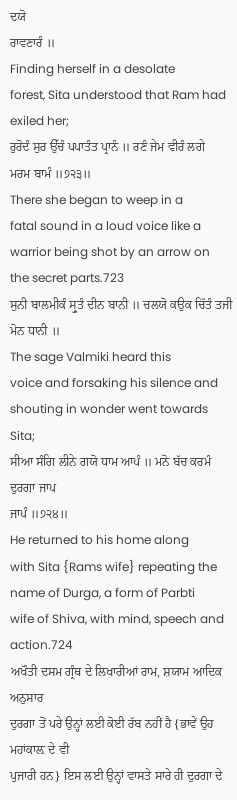ਦਯੋ
ਰਾਵਣਾਰੰ ॥
Finding herself in a desolate
forest, Sita understood that Ram had exiled her;
ਰੁਰੋਦੰ ਸੁਰ ਉੱਚੰ ਪਪਾਤੰਤ ਪ੍ਰਾਨੰ ॥ ਰਣੰ ਜੇਮ ਵੀਰੰ ਲਗੇ
ਮਰਮ ਬਾਮੰ ॥੭੨੩॥
There she began to weep in a
fatal sound in a loud voice like a warrior being shot by an arrow on
the secret parts.723
ਸੁਨੀ ਬਾਲਮੀਕੰ ਸ੍ਰੁਤੰ ਦੀਨ ਬਾਨੀ ॥ ਚਲਯੋ ਕਉਕ ਚਿੱਤੰ ਤਜੀ
ਮੋਨ ਧਾਨੀ ॥
The sage Valmiki heard this
voice and forsaking his silence and shouting in wonder went towards
Sita;
ਸੀਆ ਸੰਗਿ ਲੀਨੇ ਗਯੋ ਧਾਮ ਆਪੰ ॥ ਮਨੋ ਬੱਚ ਕਰਮੰ ਦੁਰਗਾ ਜਾਪ
ਜਾਪੰ ॥੭੨੪॥
He returned to his home along
with Sita {Rams wife} repeating the name of Durga, a form of Parbti
wife of Shiva, with mind, speech and action.724
ਅਖੌਤੀ ਦਸਮ ਗ੍ਰੰਥ ਦੇ ਲਿਖਾਰੀਆਂ ਰਾਮ, ਸ਼ਯਾਮ ਆਦਿਕ ਅਨੁਸਾਰ
ਦੁਰਗਾ ਤੋਂ ਪਰੇ ਉਨ੍ਹਾਂ ਲਈ ਕੋਈ ਰੱਬ ਨਹੀਂ ਹੈ {ਭਾਵੇਂ ਉਹ ਮਹਾਂਕਾਲ਼ ਦੇ ਵੀ
ਪੁਜਾਰੀ ਹਨ} ਇਸ ਲਈ ਉਨ੍ਹਾਂ ਵਾਸਤੇ ਸਾਰੇ ਹੀ ਦੁਰਗਾ ਦੇ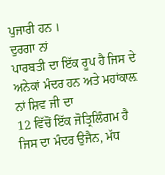ਪੁਜਾਰੀ ਹਨ ।
ਦੁਰਗਾ ਨਾਂ
ਪਾਰਬਤੀ ਦਾ ਇੱਕ ਰੂਪ ਹੈ ਜਿਸ ਦੇ ਅਨੇਕਾਂ ਮੰਦਰ ਹਨ ਅਤੇ ਮਹਾਂਕਾਲ਼ ਨਾਂ ਸ਼ਿਵ ਜੀ ਦਾ
12 ਵਿੱਚੋਂ ਇੱਕ ਜੋਤ੍ਰਿਲਿੰਗਮ ਹੈ ਜਿਸ ਦਾ ਮੰਦਰ ਉਜੈਨ, ਮੱਧ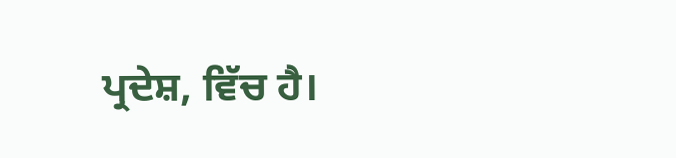ਪ੍ਰਦੇਸ਼, ਵਿੱਚ ਹੈ।